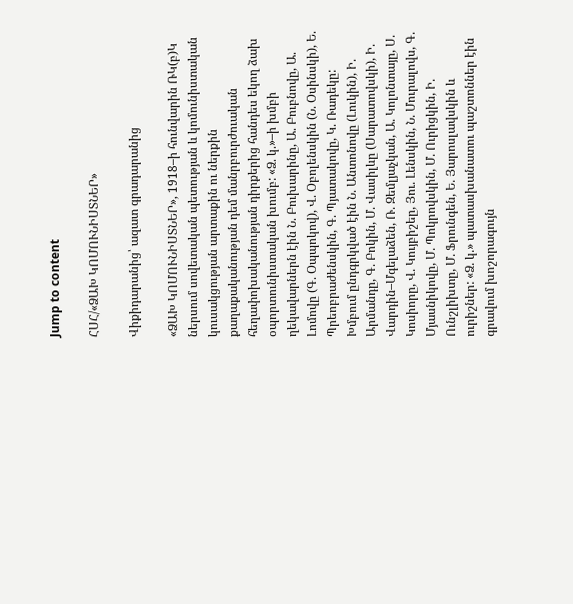Jump to content

ՀՍՀ/«ՁԱԽ ԿՈՄՈՒՆԻՍՏՆԵՐ»

Վիքիդարանից՝ ազատ գրադարանից

«ՁԱԽ ԿՈՄՈՒՆԻՍՏՆԵՐ», 1918–ի հունվարին ՌԿ(բ)Կ ներսում սովետական պետության և կոմունիստական կուսակցության արտաքին ու ներքին քաղաքականության դեմ մանրբուրժուական հեղափոխականության դիրքերից հանդես եկող ձախ օպորտունիստական խումբ: «Ձ. կ.»–ի խմբի ղեկավարներն էին Ն. Բուխարինը, Ա. Բուբնովը, Ա. Լոմովը (Գ. Օպպոկով), Վ. Օբոլենսկին (Ն. Օսինսկի), Ե. Պրեոբրաժենսկին, Գ. Պյատակովը, Կ. Ռադեկը: Խմբում ընդգրկված էին Ն. Անտոնովը (Լուկին), Ի. Արմանդը, Գ. Բոկին, Մ. Վասիլևը (Սարատովսկի), Ի. Վարդին–Մգելաձեն, Ռ. Զեմլյաչկան, Ա. Կոլոնտայը, Ս. Կոսիորը, Վ. Կույբիշեը, Յու. Լենսկին, Ն. Մուրալովս, Գ. Մյասնիկովը, Մ. Պոկրովսկին, Մ. Ուրիցկին, Ի. Ունշլիխտը, Մ. Ֆրունգեն, Ե. Յարոսլավսկին և ուրիշներ: «Ձ. կ.» պատասխանատու պաշտոններ էին գրավում խոշորագույն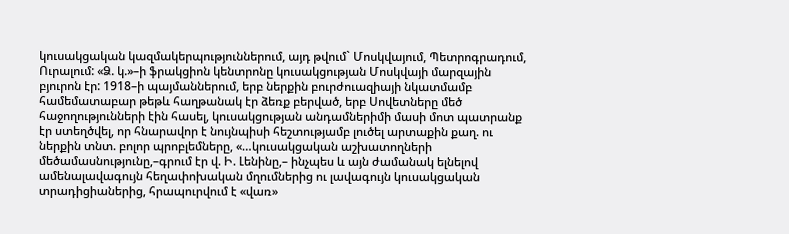կուսակցական կազմակերպություններում, այդ թվում` Մոսկվայում, Պետրոգրադում, Ուրալում: «Ձ. կ.»–ի ֆրակցիոն կենտրոնը կուսակցության Մոսկվայի մարզային բյուրոն էր: 1918–ի պայմաններում, երբ ներքին բուրժուազիայի նկատմամբ համեմատաբար թեթև հաղթանակ էր ձեռք բերված, երբ Սովետները մեծ հաջողությունների էին հասել, կուսակցության անդամներիմի մասի մոտ պատրանք էր ստեղծվել, որ հնարավոր է նույնպիսի հեշտությամբ լուծել արտաքին քաղ. ու ներքին տնտ. բոլոր պրոբլեմները, «…կուսակցական աշխատողների մեծամասնությունը,–գրում էր վ. Ի. Լենինը,– ինչպես և այն ժամանակ ելնելով ամենալավագույն հեղափոխական մղումներից ու լավագույն կուսակցական տրադիցիաներից, հրապուրվում է «վառ»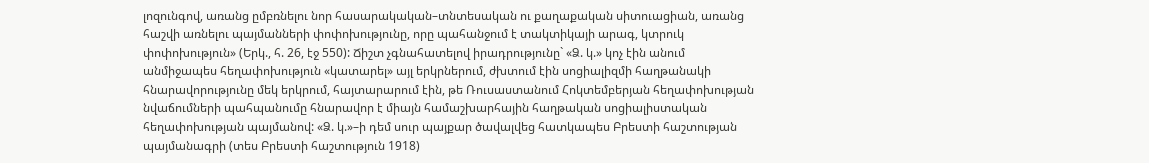լոզունգով, առանց ըմբռնելու նոր հասարակական–տնտեսական ու քաղաքական սիտուացիան, առանց հաշվի առնելու պայմանների փոփոխությունը, որը պահանջում է տակտիկայի արագ, կտրուկ փոփոխություն» (Երկ., հ. 26, էջ 550): Ճիշտ չգնահատելով իրադրությունը` «Ձ. կ.» կոչ էին անում անմիջապես հեղափոխություն «կատարել» այլ երկրներում, ժխտում էին սոցիալիզմի հաղթանակի հնարավորությունը մեկ երկրում, հայտարարում էին, թե Ռուսաստանում Հոկտեմբերյան հեղափոխության նվաճումների պահպանումը հնարավոր է միայն համաշխարհային հաղթական սոցիալիստական հեղափոխության պայմանով: «Ձ. կ.»–ի դեմ սուր պայքար ծավալվեց հատկապես Բրեստի հաշտության պայմանագրի (տես Բրեստի հաշտություն 1918)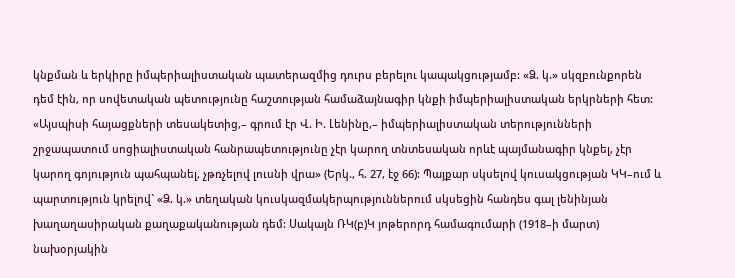կնքման և երկիրը իմպերիալիստական պատերազմից դուրս բերելու կապակցությամբ: «Ձ. կ.» սկզբունքորեն դեմ էին, որ սովետական պետությունը հաշտության համաձայնագիր կնքի իմպերիալիստական երկրների հետ: «Այսպիսի հայացքների տեսակետից,– գրում էր Վ. Ի. Լենինը,– իմպերիալիստական տերությունների շրջապատում սոցիալիստական հանրապետությունը չէր կարող տնտեսական որևէ պայմանագիր կնքել, չէր կարող գոյություն պահպանել, չթռչելով լուսնի վրա» (Երկ., հ. 27, էջ 66): Պայքար սկսելով կուսակցության ԿԿ–ում և պարտություն կրելով` «Ձ. կ.» տեղական կուսկազմակերպություններում սկսեցին հանդես գալ լենինյան խաղաղասիրական քաղաքականության դեմ: Սակայն ՌԿ(բ)Կ յոթերորդ համագումարի (1918–ի մարտ) նախօրյակին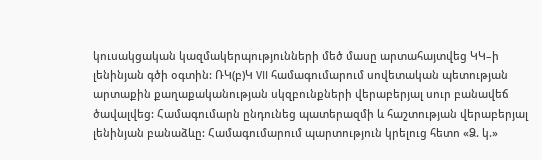կուսակցական կազմակերպությունների մեծ մասը արտահայտվեց ԿԿ–ի լենինյան գծի օգտին: ՌԿ(բ)Կ VII համագումարում սովետական պետության արտաքին քաղաքականության սկզբունքների վերաբերյալ սուր բանավեճ ծավալվեց: Համագումարն ընդունեց պատերազմի և հաշտության վերաբերյալ լենինյան բանաձևը: Համագումարում պարտություն կրելուց հետո «Ձ. կ.»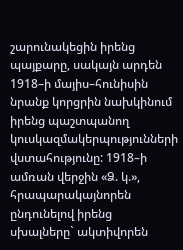շարունակեցին իրենց պայքարը, սակայն արդեն 1918–ի մայիս–հունիսին նրանք կորցրին նախկինում իրենց պաշտպանող կուսկազմակերպությունների վստահությունը: 1918–ի ամռան վերջին «Ձ. կ.», հրապարակայնորեն ընդունելով իրենց սխալները` ակտիվորեն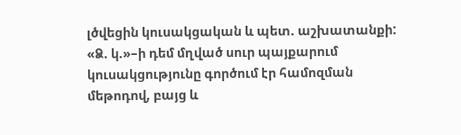լծվեցին կուսակցական և պետ. աշխատանքի: «Ձ. կ.»–ի դեմ մղված սուր պայքարում կուսակցությունը գործում էր համոզման մեթոդով, բայց և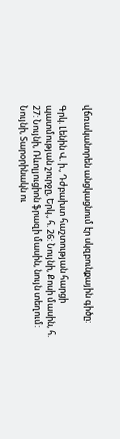վճռականորեն անցկացնում էր սկզբունքային գիծը:

Գրկ. Լենին Վ. ի., Դժբախտ հաշտության հարցի պատմության շուրջը, Երկ., հ. 26: Նույնի, Քոսի մասին, հ. 27: Նույնի, Ռևոլյուցիոն ֆրազի մասին, նույն տեղում: Նույնի, Տարօրինակն ու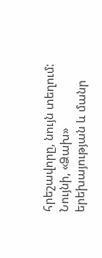հրեշավորը, նույն տեղում: Նույնի, «Ձախ» երեխայության և մանր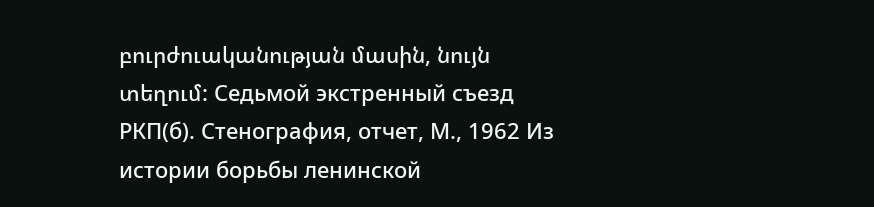բուրժուականության մասին, նույն տեղում: Седьмой экстренный съезд РКП(б). Стенография, отчет, М., 1962 Из истории борьбы ленинской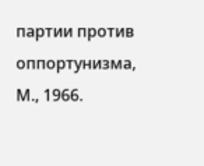партии против оппортунизма, М., 1966.